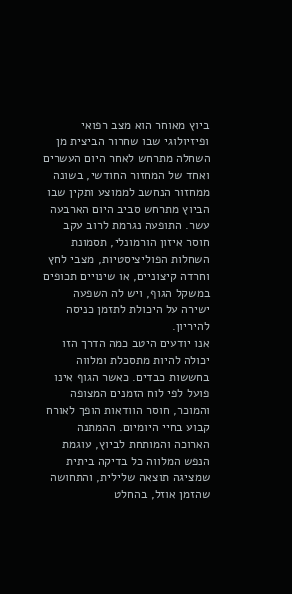ביוץ מאוחר הוא מצב רפואי ופיזיולוגי שבו שחרור הביצית מן השחלה מתרחש לאחר היום העשרים ואחד של המחזור החודשי, בשונה ממחזור הנחשב לממוצע ותקין שבו הביוץ מתרחש סביב היום הארבעה עשר. התופעה נגרמת לרוב עקב חוסר איזון הורמונלי, תסמונת השחלות הפוליציסטיות, מצבי לחץ וחרדה קיצוניים, או שינויים תכופים במשקל הגוף, ויש לה השפעה ישירה על היכולת לתזמן כניסה להיריון.
אנו יודעים היטב כמה הדרך הזו יכולה להיות מתסכלת ומלווה בחששות כבדים. כאשר הגוף אינו פועל לפי לוח הזמנים המצופה והמוכר, חוסר הוודאות הופך לאורח קבוע בחיי היומיום. ההמתנה הארוכה והמותחת לביוץ, עוגמת הנפש המלווה כל בדיקה ביתית שמציגה תוצאה שלילית, והתחושה שהזמן אוזל, בהחלט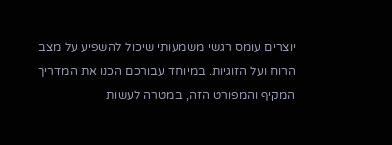יוצרים עומס רגשי משמעותי שיכול להשפיע על מצב הרוח ועל הזוגיות. במיוחד עבורכם הכנו את המדריך המקיף והמפורט הזה, במטרה לעשות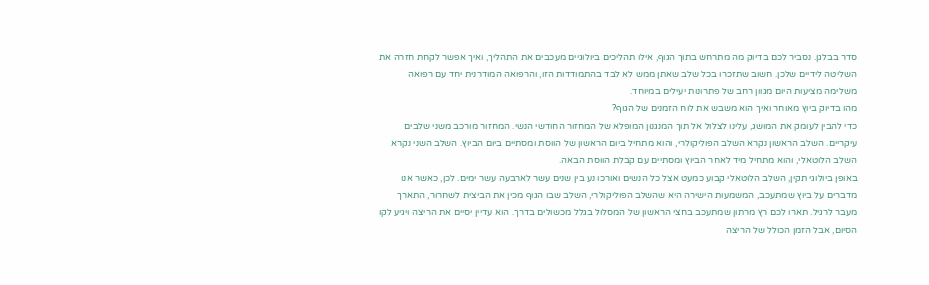סדר בבלגן. נסביר לכם בדיוק מה מתרחש בתוך הגוף, אילו תהליכים ביולוגיים מעכבים את התהליך, ואיך אפשר לקחת חזרה את השליטה לידיים שלכן. חשוב שתזכרו בכל שלב שאתן ממש לא לבד בהתמודדות הזו, והרפואה המודרנית יחד עם רפואה משלימה מציעות היום מגוון רחב של פתרונות יעילים במיוחד.
מהו בדיוק ביוץ מאוחר ואיך הוא משבש את לוח הזמנים של הגוף?
כדי להבין לעומק את המושג, עלינו לצלול אל תוך המנגנון המופלא של המחזור החודשי הנשי. המחזור מורכב משני שלבים עיקריים. השלב הראשון נקרא השלב הפוליקולרי, והוא מתחיל ביום הראשון של הווסת ומסתיים ביום הביוץ. השלב השני נקרא השלב הלוטאלי, והוא מתחיל מיד לאחר הביוץ ומסתיים עם קבלת הווסת הבאה.
באופן ביולוגי תקין, השלב הלוטאלי קבוע כמעט אצל כל הנשים ואורכו נע בין שנים עשר לארבעה עשר ימים. לכן, כאשר אנו מדברים על ביוץ שמתעכב, המשמעות הישירה היא שהשלב הפוליקולרי, השלב שבו הגוף מכין את הביצית לשחרור, התארך מעבר לרגיל. תארו לכם רץ מרתון שמתעכב בחצי הראשון של המסלול בגלל מכשולים בדרך. הוא עדיין יסיים את הריצה ויגיע לקו הסיום, אבל הזמן הכולל של הריצה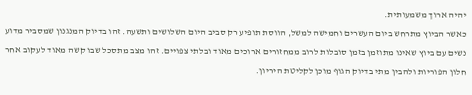יהיה ארוך משמעותית.
כאשר הביוץ מתרחש ביום העשרים וחמישה למשל, הווסת תופיע רק סביב היום השלושים ותשעה. זהו בדיוק המנגנון שמסביר מדוע נשים עם ביוץ שאינו מתוזמן בזמן סובלות לרוב ממחזורים ארוכים מאוד ובלתי צפויים. זהו מצב מתסכל שבו קשה מאוד לעקוב אחר חלון הפוריות ולהבין מתי בדיוק הגוף מוכן לקליטת היריון.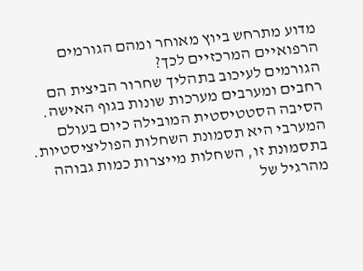מדוע מתרחש ביוץ מאוחר ומהם הגורמים הרפואיים המרכזיים לכך?
הגורמים לעיכוב בתהליך שחרור הביצית הם רחבים ומערבים מערכות שונות בגוף האישה. הסיבה הסטטיסטית המובילה כיום בעולם המערבי היא תסמונת השחלות הפוליציסטיות. בתסמונת זו, השחלות מייצרות כמות גבוהה מהרגיל של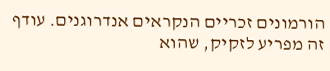הורמונים זכריים הנקראים אנדרוגנים. עודף זה מפריע לזקיק, שהוא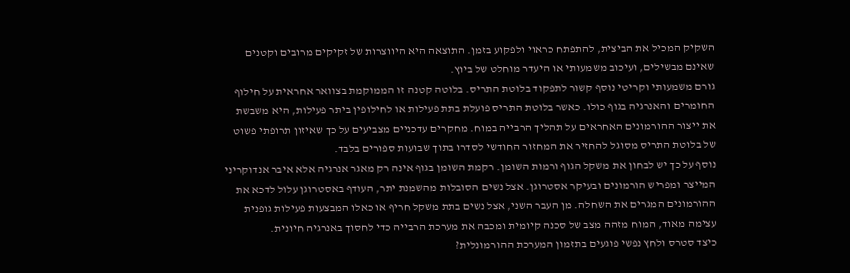השקיק המכיל את הביצית, להתפתח כראוי ולפקוע בזמן. התוצאה היא היווצרות של זקיקים מרובים וקטנים שאינם מבשילים, ועיכוב משמעותי או היעדר מוחלט של ביוץ.
גורם משמעותי וקריטי נוסף קשור לתפקוד בלוטת התריס. בלוטה קטנה זו הממוקמת בצוואר אחראית על חילוף החומרים והאנרגיה בגוף כולו. כאשר בלוטת התריס פועלת בתת פעילות או לחילופין ביתר פעילות, היא משבשת את ייצור ההורמונים האחראים על תהליך הרבייה במוח. מחקרים עדכניים מצביעים על כך שאיזון תרופתי פשוט של בלוטת התריס מסוגל להחזיר את המחזור החודשי לסדרו בתוך שבועות ספורים בלבד.
נוסף על כך יש לבחון את משקל הגוף ורמות השומן. רקמת השומן בגוף אינה רק מאגר אנרגיה אלא איבר אנדוקריני המייצר ומפריש הורמונים ובעיקר אסטרוגן. אצל נשים הסובלות מהשמנת יתר, העודף באסטרוגן עלול לדכא את ההורמונים המגרים את השחלה. מן העבר השני, אצל נשים בתת משקל חריף או כאלו המבצעות פעילות גופנית עצימה מאוד, המוח מזהה מצב של סכנה קיומית ומכבה את מערכת הרבייה כדי לחסוך באנרגיה חיונית.
כיצד סטרס ולחץ נפשי פוגעים בתזמון המערכת ההורמונלית?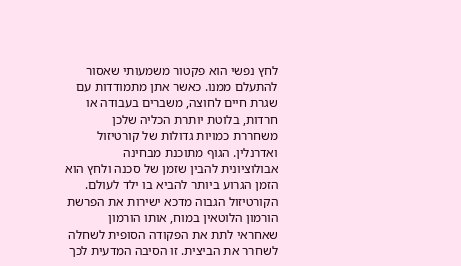לחץ נפשי הוא פקטור משמעותי שאסור להתעלם ממנו. כאשר אתן מתמודדות עם שגרת חיים לחוצה, משברים בעבודה או חרדות, בלוטת יותרת הכליה שלכן משחררת כמויות גדולות של קורטיזול ואדרנלין. הגוף מתוכנת מבחינה אבולוציונית להבין שזמן של סכנה ולחץ הוא הזמן הגרוע ביותר להביא בו ילד לעולם. הקורטיזול הגבוה מדכא ישירות את הפרשת הורמון הלוטאין במוח, אותו הורמון שאחראי לתת את הפקודה הסופית לשחלה לשחרר את הביצית. זו הסיבה המדעית לכך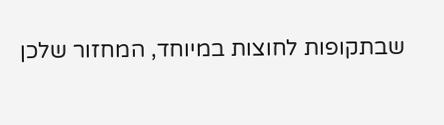שבתקופות לחוצות במיוחד, המחזור שלכן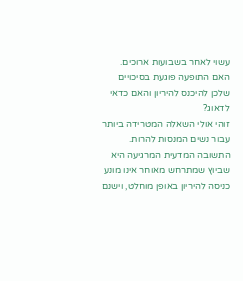עשוי לאחר בשבועות ארוכים.
האם התופעה פוגעת בסיכויים שלכן להיכנס להיריון והאם כדאי לדאוג?
זוהי אולי השאלה המטרידה ביותר עבור נשים המנסות להרות. התשובה המדעית המרגיעה היא שביוץ שמתרחש מאוחר אינו מונע כניסה להיריון באופן מוחלט, וישנם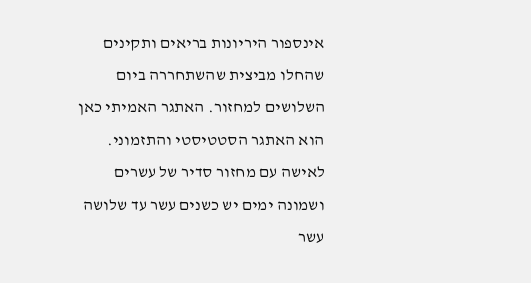אינספור היריונות בריאים ותקינים שהחלו מביצית שהשתחררה ביום השלושים למחזור. האתגר האמיתי כאן הוא האתגר הסטטיסטי והתזמוני.
לאישה עם מחזור סדיר של עשרים ושמונה ימים יש כשנים עשר עד שלושה עשר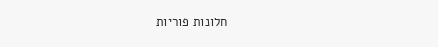חלונות פוריות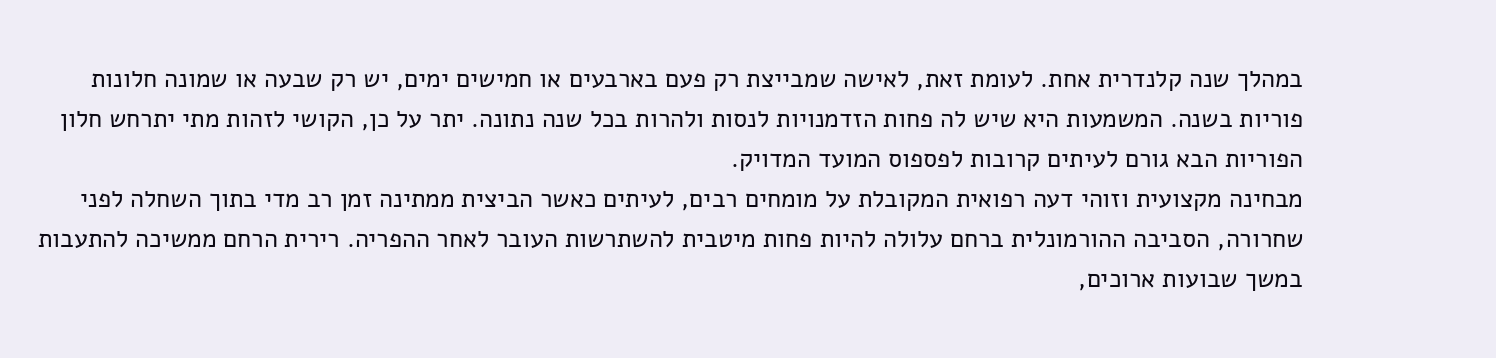במהלך שנה קלנדרית אחת. לעומת זאת, לאישה שמבייצת רק פעם בארבעים או חמישים ימים, יש רק שבעה או שמונה חלונות פוריות בשנה. המשמעות היא שיש לה פחות הזדמנויות לנסות ולהרות בכל שנה נתונה. יתר על כן, הקושי לזהות מתי יתרחש חלון הפוריות הבא גורם לעיתים קרובות לפספוס המועד המדויק.
מבחינה מקצועית וזוהי דעה רפואית המקובלת על מומחים רבים, לעיתים כאשר הביצית ממתינה זמן רב מדי בתוך השחלה לפני שחרורה, הסביבה ההורמונלית ברחם עלולה להיות פחות מיטבית להשתרשות העובר לאחר ההפריה. רירית הרחם ממשיכה להתעבות במשך שבועות ארוכים,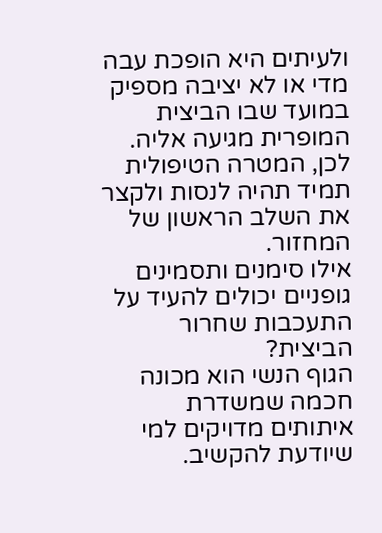ולעיתים היא הופכת עבה מדי או לא יציבה מספיק במועד שבו הביצית המופרית מגיעה אליה. לכן, המטרה הטיפולית תמיד תהיה לנסות ולקצר את השלב הראשון של המחזור.
אילו סימנים ותסמינים גופניים יכולים להעיד על התעכבות שחרור הביצית?
הגוף הנשי הוא מכונה חכמה שמשדרת איתותים מדויקים למי שיודעת להקשיב.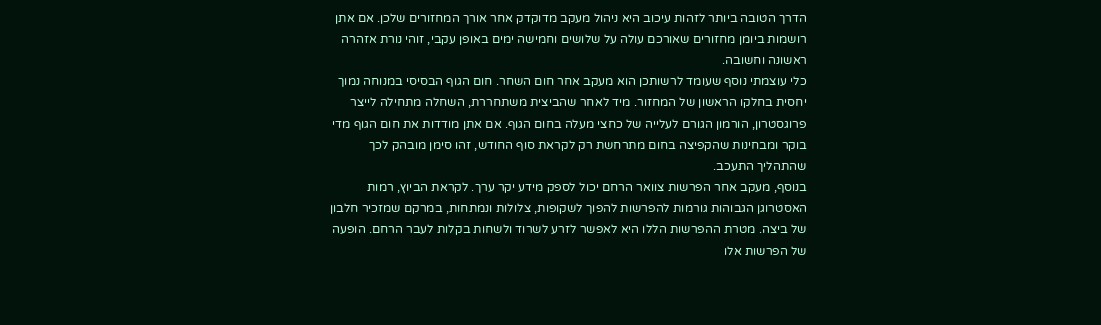הדרך הטובה ביותר לזהות עיכוב היא ניהול מעקב מדוקדק אחר אורך המחזורים שלכן. אם אתן רושמות ביומן מחזורים שאורכם עולה על שלושים וחמישה ימים באופן עקבי, זוהי נורת אזהרה ראשונה וחשובה.
כלי עוצמתי נוסף שעומד לרשותכן הוא מעקב אחר חום השחר. חום הגוף הבסיסי במנוחה נמוך יחסית בחלקו הראשון של המחזור. מיד לאחר שהביצית משתחררת, השחלה מתחילה לייצר פרוגסטרון, הורמון הגורם לעלייה של כחצי מעלה בחום הגוף. אם אתן מודדות את חום הגוף מדי בוקר ומבחינות שהקפיצה בחום מתרחשת רק לקראת סוף החודש, זהו סימן מובהק לכך שהתהליך התעכב.
בנוסף, מעקב אחר הפרשות צוואר הרחם יכול לספק מידע יקר ערך. לקראת הביוץ, רמות האסטרוגן הגבוהות גורמות להפרשות להפוך לשקופות, צלולות ונמתחות, במרקם שמזכיר חלבון של ביצה. מטרת ההפרשות הללו היא לאפשר לזרע לשרוד ולשחות בקלות לעבר הרחם. הופעה של הפרשות אלו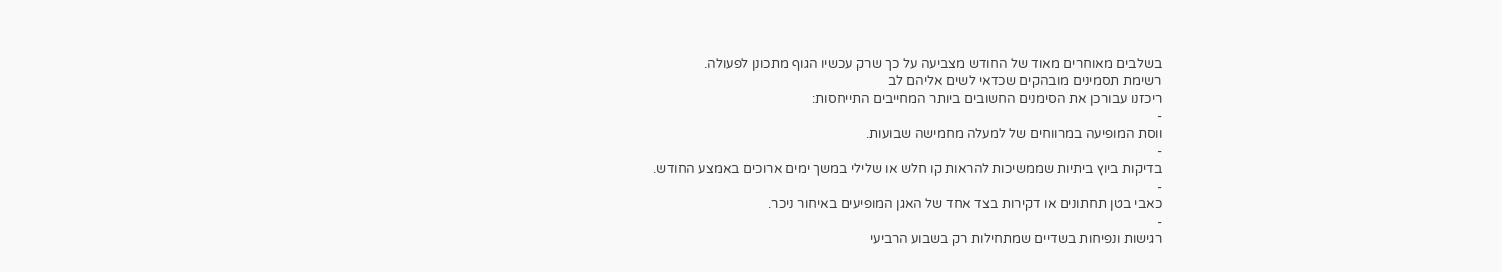בשלבים מאוחרים מאוד של החודש מצביעה על כך שרק עכשיו הגוף מתכונן לפעולה.
רשימת תסמינים מובהקים שכדאי לשים אליהם לב
ריכזנו עבורכן את הסימנים החשובים ביותר המחייבים התייחסות:
-
ווסת המופיעה במרווחים של למעלה מחמישה שבועות.
-
בדיקות ביוץ ביתיות שממשיכות להראות קו חלש או שלילי במשך ימים ארוכים באמצע החודש.
-
כאבי בטן תחתונים או דקירות בצד אחד של האגן המופיעים באיחור ניכר.
-
רגישות ונפיחות בשדיים שמתחילות רק בשבוע הרביעי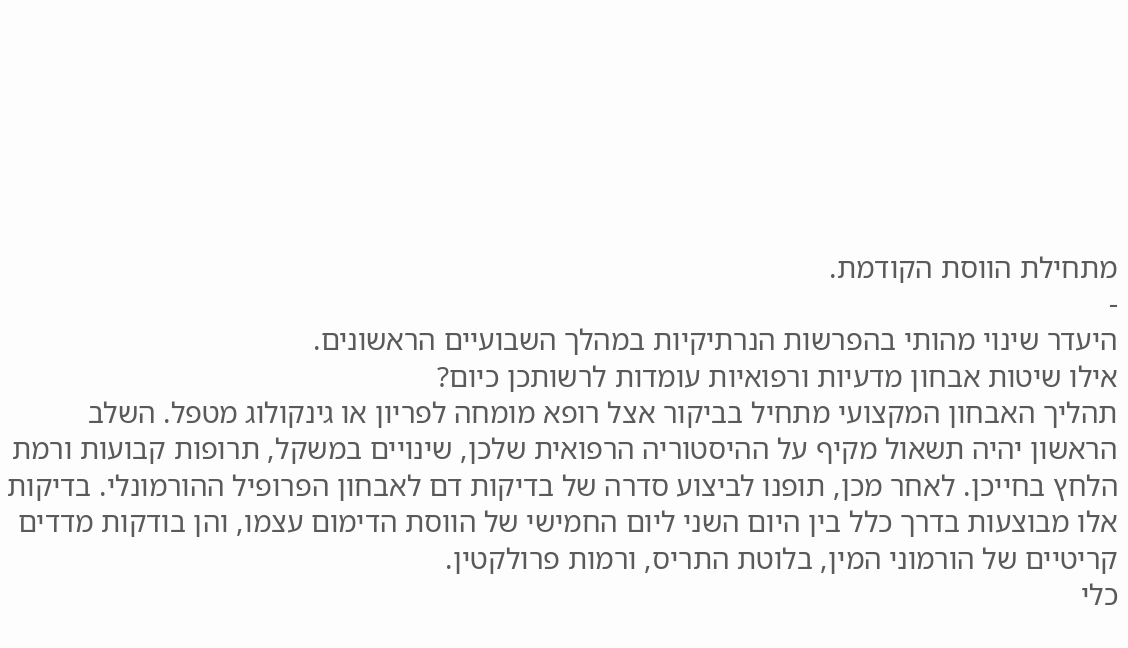מתחילת הווסת הקודמת.
-
היעדר שינוי מהותי בהפרשות הנרתיקיות במהלך השבועיים הראשונים.
אילו שיטות אבחון מדעיות ורפואיות עומדות לרשותכן כיום?
תהליך האבחון המקצועי מתחיל בביקור אצל רופא מומחה לפריון או גינקולוג מטפל. השלב הראשון יהיה תשאול מקיף על ההיסטוריה הרפואית שלכן, שינויים במשקל, תרופות קבועות ורמת הלחץ בחייכן. לאחר מכן, תופנו לביצוע סדרה של בדיקות דם לאבחון הפרופיל ההורמונלי. בדיקות אלו מבוצעות בדרך כלל בין היום השני ליום החמישי של הווסת הדימום עצמו, והן בודקות מדדים קריטיים של הורמוני המין, בלוטת התריס, ורמות פרולקטין.
כלי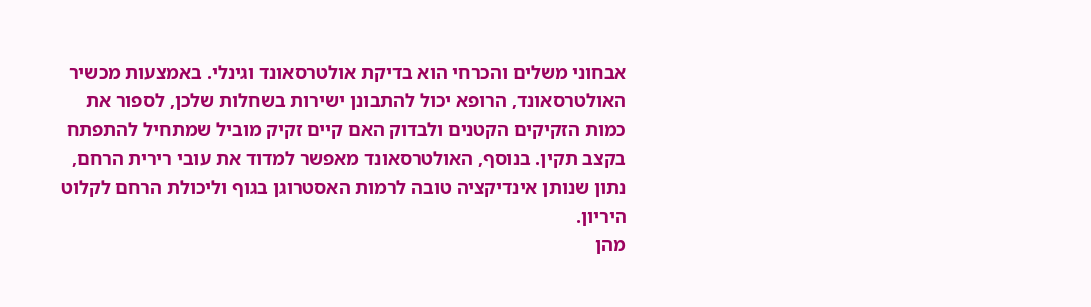אבחוני משלים והכרחי הוא בדיקת אולטרסאונד וגינלי. באמצעות מכשיר האולטרסאונד, הרופא יכול להתבונן ישירות בשחלות שלכן, לספור את כמות הזקיקים הקטנים ולבדוק האם קיים זקיק מוביל שמתחיל להתפתח בקצב תקין. בנוסף, האולטרסאונד מאפשר למדוד את עובי רירית הרחם, נתון שנותן אינדיקציה טובה לרמות האסטרוגן בגוף וליכולת הרחם לקלוט היריון.
מהן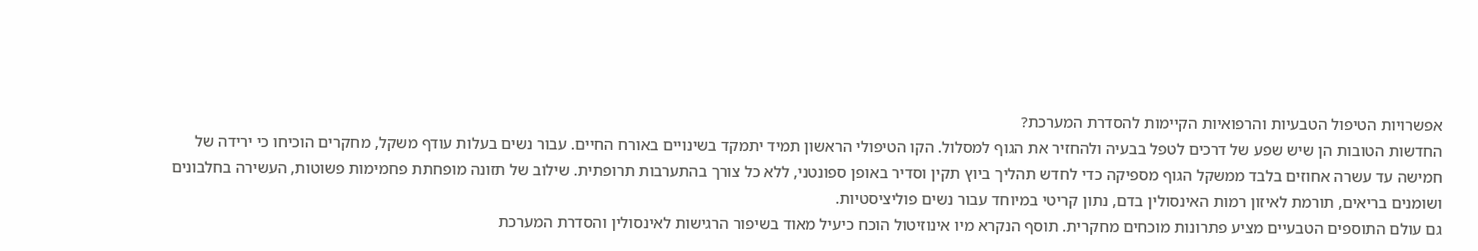אפשרויות הטיפול הטבעיות והרפואיות הקיימות להסדרת המערכת?
החדשות הטובות הן שיש שפע של דרכים לטפל בבעיה ולהחזיר את הגוף למסלול. הקו הטיפולי הראשון תמיד יתמקד בשינויים באורח החיים. עבור נשים בעלות עודף משקל, מחקרים הוכיחו כי ירידה של חמישה עד עשרה אחוזים בלבד ממשקל הגוף מספיקה כדי לחדש תהליך ביוץ תקין וסדיר באופן ספונטני, ללא כל צורך בהתערבות תרופתית. שילוב של תזונה מופחתת פחמימות פשוטות, העשירה בחלבונים ושומנים בריאים, תורמת לאיזון רמות האינסולין בדם, נתון קריטי במיוחד עבור נשים פוליציסטיות.
גם עולם התוספים הטבעיים מציע פתרונות מוכחים מחקרית. תוסף הנקרא מיו אינוזיטול הוכח כיעיל מאוד בשיפור הרגישות לאינסולין והסדרת המערכת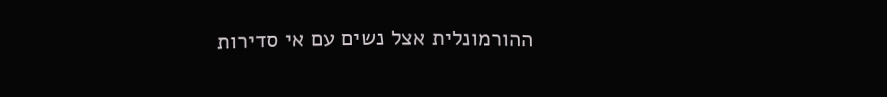ההורמונלית אצל נשים עם אי סדירות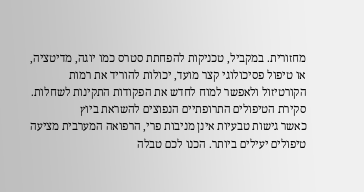מחזורית. במקביל, טכניקות להפחתת סטרס כמו יוגה, מדיטציה, או טיפול פסיכולוגי קצר מועד, יכולות להוריד את רמות הקורטיזול ולאפשר למוח לחדש את הפקודות התקינות לשחלות.
סקירת הטיפולים התרופתיים הנפוצים להשראת ביוץ
כאשר גישות טבעיות אינן מניבות פרי, הרפואה המערבית מציעה טיפולים יעילים ביותר. הכנו לכם טבלה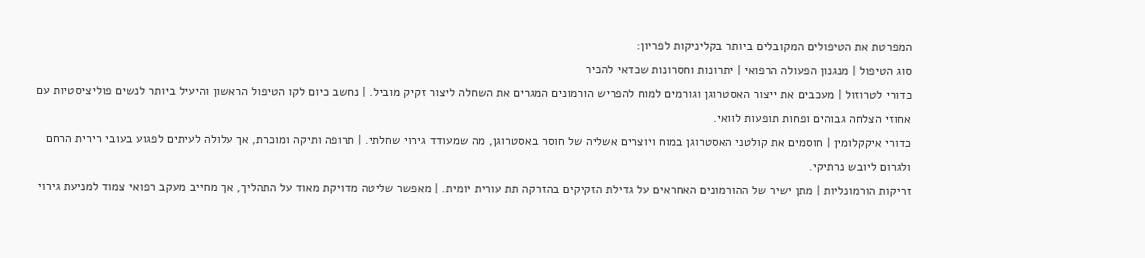המפרטת את הטיפולים המקובלים ביותר בקליניקות לפריון:
סוג הטיפול | מנגנון הפעולה הרפואי | יתרונות וחסרונות שכדאי להכיר
כדורי לטרוזול | מעכבים את ייצור האסטרוגן וגורמים למוח להפריש הורמונים המגרים את השחלה ליצור זקיק מוביל. | נחשב כיום לקו הטיפול הראשון והיעיל ביותר לנשים פוליציסטיות עם אחוזי הצלחה גבוהים ופחות תופעות לוואי.
כדורי איקקלומין | חוסמים את קולטני האסטרוגן במוח ויוצרים אשליה של חוסר באסטרוגן, מה שמעודד גירוי שחלתי. | תרופה ותיקה ומוכרת, אך עלולה לעיתים לפגוע בעובי רירית הרחם ולגרום ליובש נרתיקי.
זריקות הורמונליות | מתן ישיר של ההורמונים האחראים על גדילת הזקיקים בהזרקה תת עורית יומית. | מאפשר שליטה מדויקת מאוד על התהליך, אך מחייב מעקב רפואי צמוד למניעת גירוי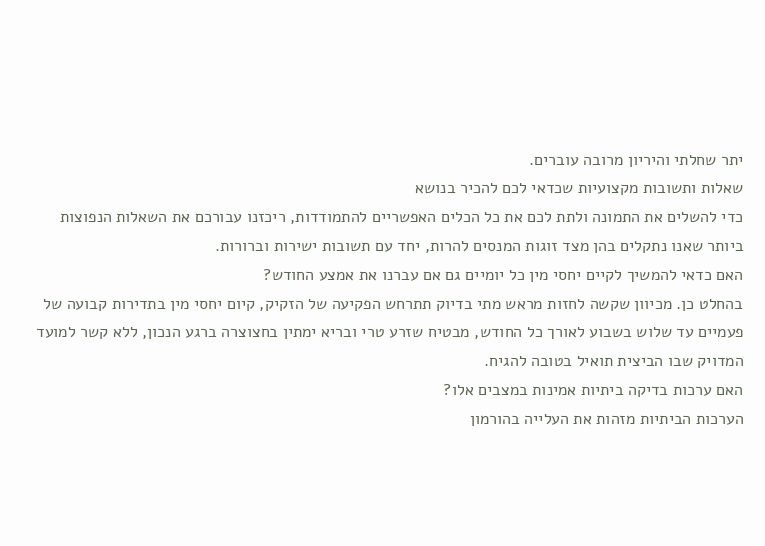יתר שחלתי והיריון מרובה עוברים.
שאלות ותשובות מקצועיות שכדאי לכם להכיר בנושא
כדי להשלים את התמונה ולתת לכם את כל הכלים האפשריים להתמודדות, ריכזנו עבורכם את השאלות הנפוצות ביותר שאנו נתקלים בהן מצד זוגות המנסים להרות, יחד עם תשובות ישירות וברורות.
האם כדאי להמשיך לקיים יחסי מין כל יומיים גם אם עברנו את אמצע החודש?
בהחלט כן. מכיוון שקשה לחזות מראש מתי בדיוק תתרחש הפקיעה של הזקיק, קיום יחסי מין בתדירות קבועה של פעמיים עד שלוש בשבוע לאורך כל החודש, מבטיח שזרע טרי ובריא ימתין בחצוצרה ברגע הנכון, ללא קשר למועד המדויק שבו הביצית תואיל בטובה להגיח.
האם ערכות בדיקה ביתיות אמינות במצבים אלו?
הערכות הביתיות מזהות את העלייה בהורמון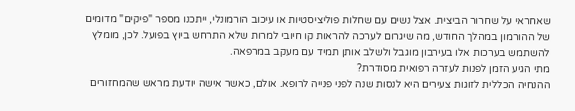שאחראי על שחרור הביצית. אצל נשים עם שחלות פוליציסטיות או עיכוב הורמונלי, ייתכנו מספר "פיקים" מדומים של ההורמון במהלך החודש, מה שיגרום לערכה להראות קו חיובי למרות שלא התרחש ביוץ בפועל. לכן, מומלץ להשתמש בערכות אלו בעירבון מוגבל ולשלב אותן תמיד עם מעקב במרפאה.
מתי הגיע הזמן לפנות לעזרה רפואית מסודרת?
ההנחיה הכללית לזוגות צעירים היא לנסות שנה לפני פנייה לרופא. אולם, כאשר אישה יודעת מראש שהמחזורים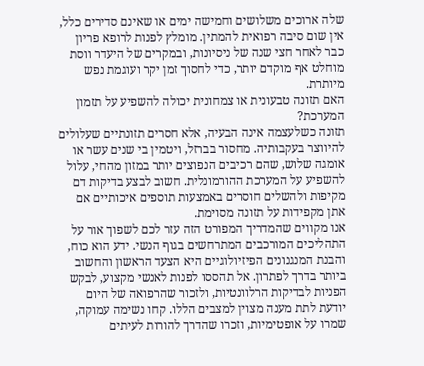שלה ארוכים משלושים וחמישה ימים או שאינם סדירים כלל, אין שום סיבה רפואית להמתין. מומלץ לפנות לרופא פריון כבר לאחר חצי שנה של ניסיונות, ובמקרים של היעדר ווסת מוחלט אף מוקדם יותר, כדי לחסוך זמן יקר ועוגמת נפש מיותרת.
האם תזונה טבעונית או צמחונית יכולה להשפיע על תזמון המערכת?
תזונה כשלעצמה אינה הבעיה, אלא חסרים תזונתיים שעלולים להיווצר בעקבותיה. מחסור בברזל, ויטמין בי שנים עשר או אומגה שלוש, שהם רכיבים הנפוצים יותר במזון מהחי, עלול להשפיע על המערכת ההורמונלית. חשוב לבצע בדיקות דם מקיפות ולהשלים חוסרים באמצעות תוספים איכותיים אם אתן מקפידות על תזונה מסוימת.
אנו מקווים שהמדריך המפורט הזה עזר לכם לשפוך אור על התהליכים המורכבים המתרחשים בגוף הנשי. ידע הוא כוח, והבנת המנגנונים הפיזיולוגיים היא הצעד הראשון והחשוב ביותר בדרך לפתרון. אל תהססו לפנות לאנשי מקצוע, לבקש הפניות לבדיקות הרלוונטיות, ולזכור שהרפואה של היום יודעת לתת מענה מצוין למצבים הללו. קחו נשימה עמוקה, שמרו על אופטימיות, וזכרו שהדרך להורות לעיתים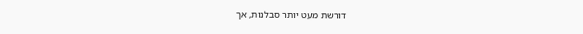דורשת מעט יותר סבלנות, אך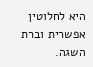היא לחלוטין אפשרית וברת השגה.